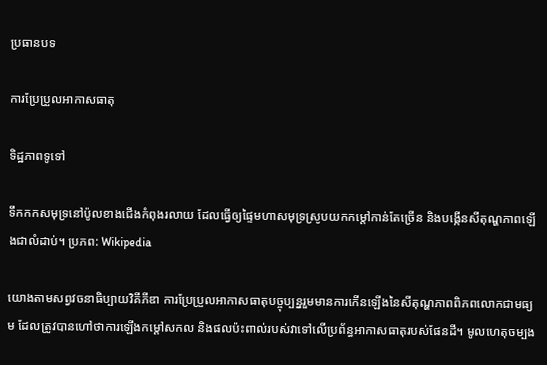ប្រធានបទ

ការប្រែប្រួលអាកាសធាតុ

ទិដ្ឋភាពទូទៅ

ទឹកកកសមុទ្រនៅប៉ូលខាងជើងកំពុងរលាយ ដែលធ្វើឲ្យផ្ទៃមហាសមុទ្រស្រូបយកកម្ដៅកាន់តែច្រើន និងបង្កើនសីតុណ្ហភាពឡើងជាលំដាប់។ ប្រភព: Wikipedia

យោងតាមសព្វវចនាធិប្បាយវិគីភីឌា ការប្រែប្រួលអាកាសធាតុបច្ចុប្បន្នរួមមានការកើនឡើងនៃសីតុណ្ហភាពពិភពលោកជាមធ្យម ដែលត្រូវបានហៅថាការឡើងកម្ដៅសកល និងផលប៉ះពាល់របស់វាទៅលើប្រព័ន្ធអាកាសធាតុរបស់ផែនដី។ មូលហេតុចម្បង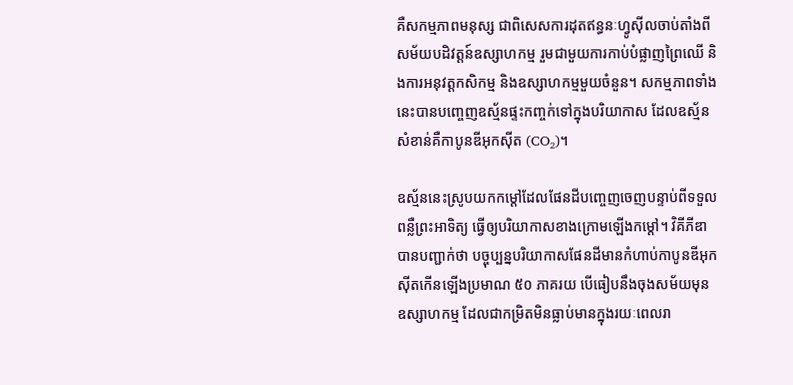គឺសកម្មភាពមនុស្ស ជាពិសេសការដុតឥន្ធនៈហ្វូស៊ីលចាប់តាំងពីសម័យបដិវត្តន៍ឧស្សាហកម្ម រួមជាមួយការកាប់បំផ្លាញព្រៃឈើ និងការអនុវត្តកសិកម្ម និងឧស្សាហកម្មមួយចំនួន។ សកម្មភាពទាំងនេះបានបញ្ចេញឧស្ម័នផ្ទះកញ្ចក់ទៅក្នុងបរិយាកាស ដែលឧស្ម័នសំខាន់គឺកាបូនឌីអុកស៊ីត (CO₂)។

ឧស្ម័ននេះស្រូបយកកម្ដៅដែលផែនដីបញ្ចេញចេញបន្ទាប់ពីទទួលពន្លឺព្រះអាទិត្យ ធ្វើឲ្យបរិយាកាសខាងក្រោមឡើងកម្ដៅ។ វិគីភីឌាបានបញ្ជាក់ថា បច្ចុប្បន្នបរិយាកាសផែនដីមានកំហាប់កាបូនឌីអុកស៊ីតកើនឡើងប្រមាណ ៥០ ភាគរយ បើធៀបនឹងចុងសម័យមុនឧស្សាហកម្ម ដែលជាកម្រិតមិនធ្លាប់មានក្នុងរយៈពេលរា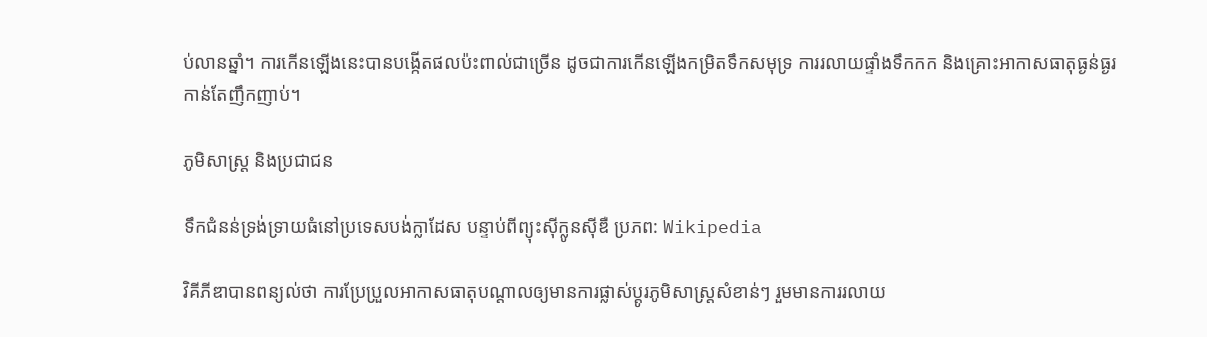ប់លានឆ្នាំ។ ការកើនឡើងនេះបានបង្កើតផលប៉ះពាល់ជាច្រើន ដូចជាការកើនឡើងកម្រិតទឹកសមុទ្រ ការរលាយផ្ទាំងទឹកកក និងគ្រោះអាកាសធាតុធ្ងន់ធ្ងរកាន់តែញឹកញាប់។

ភូមិសាស្ត្រ និងប្រជាជន

ទឹកជំនន់ទ្រង់ទ្រាយធំនៅប្រទេសបង់ក្លាដែស បន្ទាប់ពីព្យុះស៊ីក្លូនស៊ីឌឺ ប្រភព: Wikipedia

វិគីភីឌាបានពន្យល់ថា ការប្រែប្រួលអាកាសធាតុបណ្ដាលឲ្យមានការផ្លាស់ប្ដូរភូមិសាស្ត្រសំខាន់ៗ រួមមានការរលាយ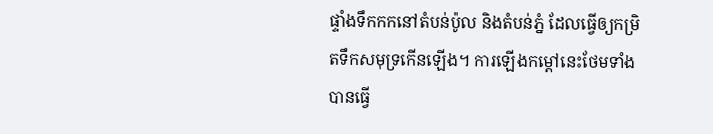ផ្ទាំងទឹកកកនៅតំបន់ប៉ូល និងតំបន់ភ្នំ ដែលធ្វើឲ្យកម្រិតទឹកសមុទ្រកើនឡើង។ ការឡើងកម្ដៅនេះថែមទាំងបានធ្វើ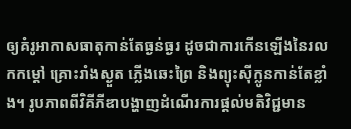ឲ្យគំរូអាកាសធាតុកាន់តែធ្ងន់ធ្ងរ ដូចជាការកើនឡើងនៃរលកកម្ដៅ គ្រោះរាំងស្ងួត ភ្លើងឆេះព្រៃ និងព្យុះស៊ីក្លូនកាន់តែខ្លាំង។ រូបភាពពីវិគីភីឌាបង្ហាញដំណើរការផ្ដល់មតិវិជ្ជមាន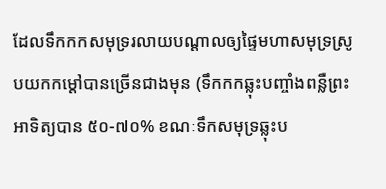ដែលទឹកកកសមុទ្ររលាយបណ្ដាលឲ្យផ្ទៃមហាសមុទ្រស្រូបយកកម្ដៅបានច្រើនជាងមុន (ទឹកកកឆ្លុះបញ្ចាំងពន្លឺព្រះអាទិត្យបាន ៥០-៧០% ខណៈទឹកសមុទ្រឆ្លុះប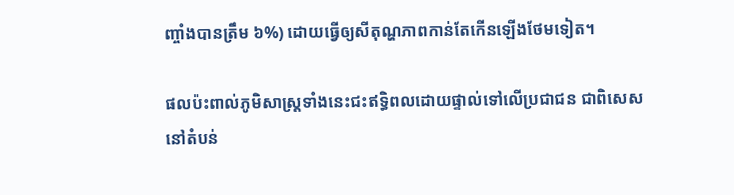ញ្ចាំងបានត្រឹម ៦%) ដោយធ្វើឲ្យសីតុណ្ហភាពកាន់តែកើនឡើងថែមទៀត។

ផលប៉ះពាល់ភូមិសាស្ត្រទាំងនេះជះឥទ្ធិពលដោយផ្ទាល់ទៅលើប្រជាជន ជាពិសេសនៅតំបន់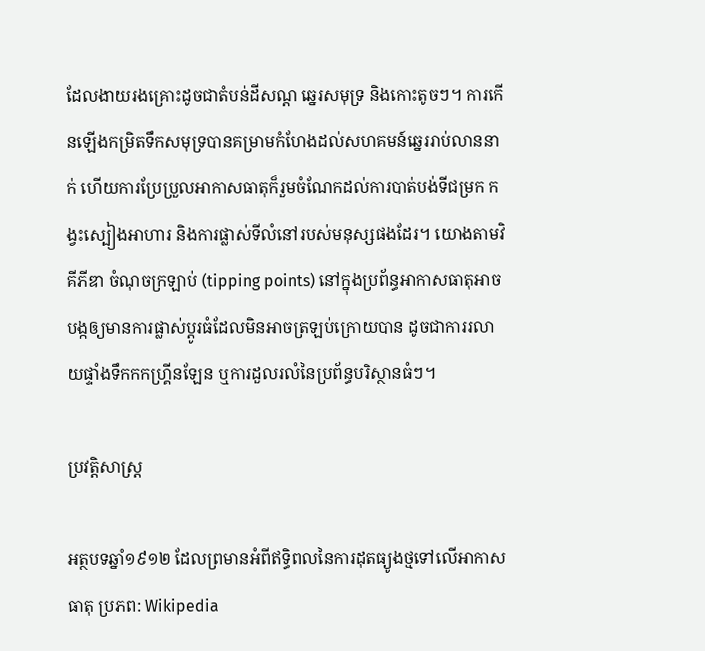ដែលងាយរងគ្រោះដូចជាតំបន់ដីសណ្ត ឆ្នេរសមុទ្រ និងកោះតូចៗ។ ការកើនឡើងកម្រិតទឹកសមុទ្របានគម្រាមកំហែងដល់សហគមន៍ឆ្នេររាប់លាននាក់ ហើយការប្រែប្រួលអាកាសធាតុក៏រួមចំណែកដល់ការបាត់បង់ទីជម្រក កង្វះស្បៀងអាហារ និងការផ្លាស់ទីលំនៅរបស់មនុស្សផងដែរ។ យោងតាមវិគីភីឌា ចំណុចក្រឡាប់ (tipping points) នៅក្នុងប្រព័ន្ធអាកាសធាតុអាចបង្កឲ្យមានការផ្លាស់ប្ដូរធំដែលមិនអាចត្រឡប់ក្រោយបាន ដូចជាការរលាយផ្ទាំងទឹកកកហ្គ្រីនឡែន ឬការដួលរលំនៃប្រព័ន្ធបរិស្ថានធំៗ។

ប្រវត្តិសាស្ត្រ

អត្ថបទឆ្នាំ១៩១២ ដែលព្រមានអំពីឥទ្ធិពលនៃការដុតធ្យូងថ្មទៅលើអាកាសធាតុ ប្រភព: Wikipedia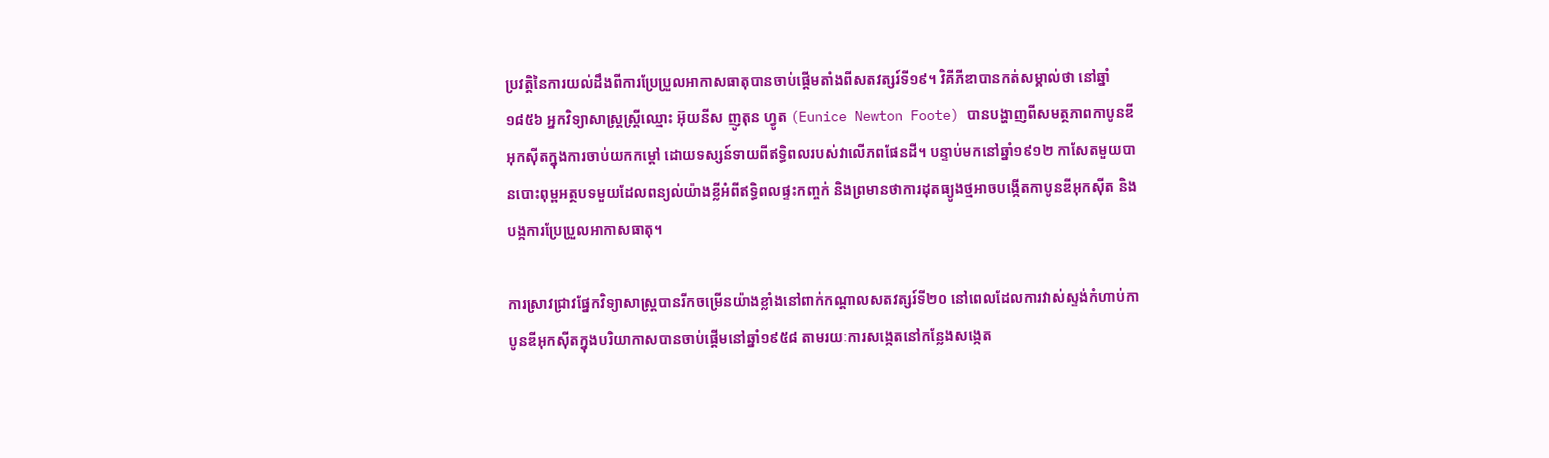ប្រវត្តិនៃការយល់ដឹងពីការប្រែប្រួលអាកាសធាតុបានចាប់ផ្ដើមតាំងពីសតវត្សរ៍ទី១៩។ វិគីភីឌាបានកត់សម្គាល់ថា នៅឆ្នាំ១៨៥៦ អ្នកវិទ្យាសាស្ត្រស្ត្រីឈ្មោះ អ៊ុយនីស ញូតុន ហ្វូត (Eunice Newton Foote) បានបង្ហាញពីសមត្ថភាពកាបូនឌីអុកស៊ីតក្នុងការចាប់យកកម្ដៅ ដោយទស្សន៍ទាយពីឥទ្ធិពលរបស់វាលើភពផែនដី។ បន្ទាប់មកនៅឆ្នាំ១៩១២ កាសែតមួយបានបោះពុម្ពអត្ថបទមួយដែលពន្យល់យ៉ាងខ្លីអំពីឥទ្ធិពលផ្ទះកញ្ចក់ និងព្រមានថាការដុតធ្យូងថ្មអាចបង្កើតកាបូនឌីអុកស៊ីត និងបង្កការប្រែប្រួលអាកាសធាតុ។

ការស្រាវជ្រាវផ្នែកវិទ្យាសាស្ត្របានរីកចម្រើនយ៉ាងខ្លាំងនៅពាក់កណ្ដាលសតវត្សរ៍ទី២០ នៅពេលដែលការវាស់ស្ទង់កំហាប់កាបូនឌីអុកស៊ីតក្នុងបរិយាកាសបានចាប់ផ្ដើមនៅឆ្នាំ១៩៥៨ តាមរយៈការសង្កេតនៅកន្លែងសង្កេត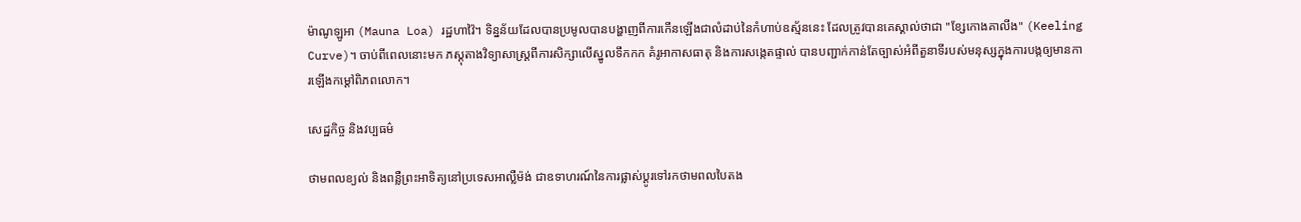ម៉ាណូឡូអា (Mauna Loa) រដ្ឋហាវ៉ៃ។ ទិន្នន័យដែលបានប្រមូលបានបង្ហាញពីការកើនឡើងជាលំដាប់នៃកំហាប់ឧស្ម័ននេះ ដែលត្រូវបានគេស្គាល់ថាជា "ខ្សែកោងគាលីង" (Keeling Curve)។ ចាប់ពីពេលនោះមក ភស្តុតាងវិទ្យាសាស្ត្រពីការសិក្សាលើស្នូលទឹកកក គំរូអាកាសធាតុ និងការសង្កេតផ្ទាល់ បានបញ្ជាក់កាន់តែច្បាស់អំពីតួនាទីរបស់មនុស្សក្នុងការបង្កឲ្យមានការឡើងកម្ដៅពិភពលោក។

សេដ្ឋកិច្ច និងវប្បធម៌

ថាមពលខ្យល់ និងពន្លឺព្រះអាទិត្យនៅប្រទេសអាល្លឺម៉ង់ ជាឧទាហរណ៍នៃការផ្លាស់ប្តូរទៅរកថាមពលបៃតង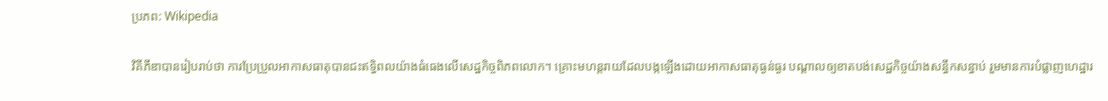ប្រភព: Wikipedia

វិគីភីឌាបានរៀបរាប់ថា ការប្រែប្រួលអាកាសធាតុបានជះឥទ្ធិពលយ៉ាងធំធេងលើសេដ្ឋកិច្ចពិភពលោក។ គ្រោះមហន្តរាយដែលបង្កឡើងដោយអាកាសធាតុធ្ងន់ធ្ងរ បណ្ដាលឲ្យខាតបង់សេដ្ឋកិច្ចយ៉ាងសន្ធឹកសន្ធាប់ រួមមានការបំផ្លាញហេដ្ឋារ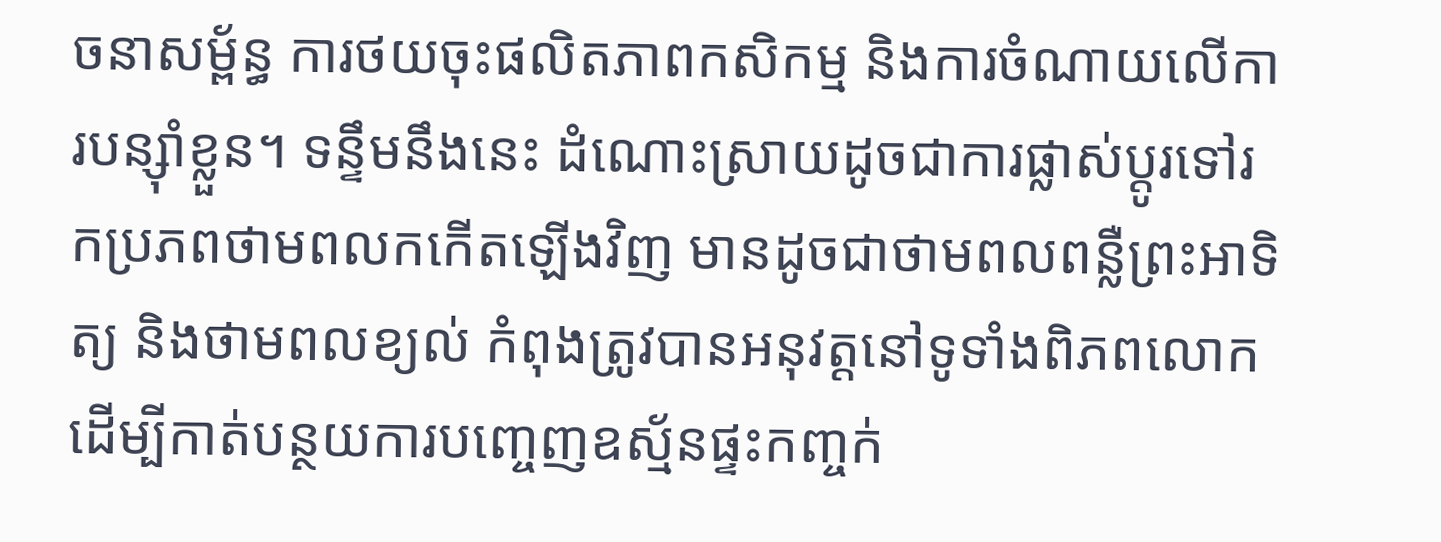ចនាសម្ព័ន្ធ ការថយចុះផលិតភាពកសិកម្ម និងការចំណាយលើការបន្ស៊ាំខ្លួន។ ទន្ទឹមនឹងនេះ ដំណោះស្រាយដូចជាការផ្លាស់ប្តូរទៅរកប្រភពថាមពលកកើតឡើងវិញ មានដូចជាថាមពលពន្លឺព្រះអាទិត្យ និងថាមពលខ្យល់ កំពុងត្រូវបានអនុវត្តនៅទូទាំងពិភពលោក ដើម្បីកាត់បន្ថយការបញ្ចេញឧស្ម័នផ្ទះកញ្ចក់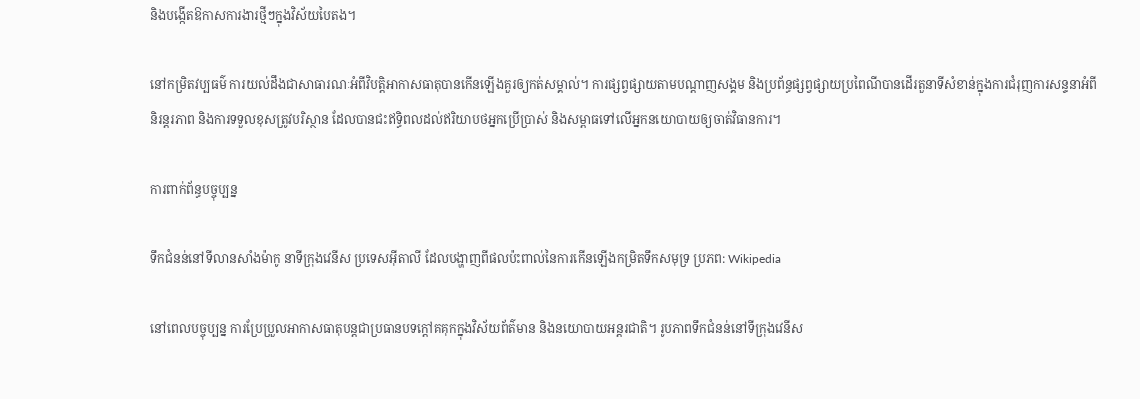និងបង្កើតឱកាសការងារថ្មីៗក្នុងវិស័យបៃតង។

នៅកម្រិតវប្បធម៌ ការយល់ដឹងជាសាធារណៈអំពីវិបត្តិអាកាសធាតុបានកើនឡើងគួរឲ្យកត់សម្គាល់។ ការផ្សព្វផ្សាយតាមបណ្ដាញសង្គម និងប្រព័ន្ធផ្សព្វផ្សាយប្រពៃណីបានដើរតួនាទីសំខាន់ក្នុងការជំរុញការសន្ទនាអំពីនិរន្តរភាព និងការទទួលខុសត្រូវបរិស្ថាន ដែលបានជះឥទ្ធិពលដល់ឥរិយាបថអ្នកប្រើប្រាស់ និងសម្ពាធទៅលើអ្នកនយោបាយឲ្យចាត់វិធានការ។

ការពាក់ព័ន្ធបច្ចុប្បន្ន

ទឹកជំនន់នៅទីលានសាំងម៉ាកូ នាទីក្រុងវេនីស ប្រទេសអ៊ីតាលី ដែលបង្ហាញពីផលប៉ះពាល់នៃការកើនឡើងកម្រិតទឹកសមុទ្រ ប្រភព: Wikipedia

នៅពេលបច្ចុប្បន្ន ការប្រែប្រួលអាកាសធាតុបន្តជាប្រធានបទក្ដៅគគុកក្នុងវិស័យព័ត៌មាន និងនយោបាយអន្តរជាតិ។ រូបភាពទឹកជំនន់នៅទីក្រុងវេនីស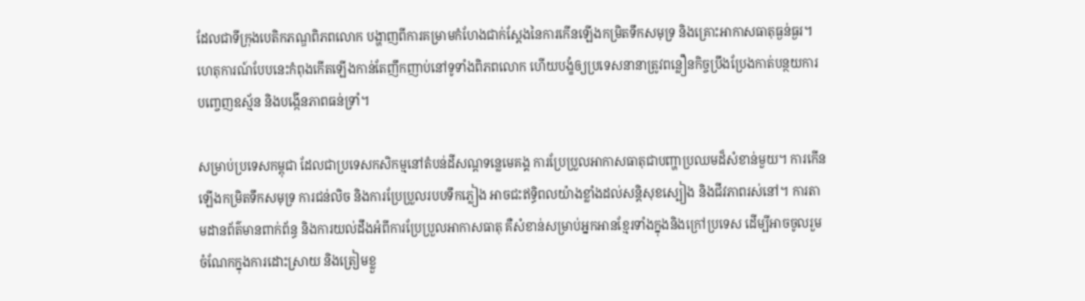ដែលជាទីក្រុងបេតិកភណ្ឌពិភពលោក បង្ហាញពីការគម្រាមកំហែងជាក់ស្ដែងនៃការកើនឡើងកម្រិតទឹកសមុទ្រ និងគ្រោះអាកាសធាតុធ្ងន់ធ្ងរ។ ហេតុការណ៍បែបនេះកំពុងកើតឡើងកាន់តែញឹកញាប់នៅទូទាំងពិភពលោក ហើយបង្ខំឲ្យប្រទេសនានាត្រូវពន្លឿនកិច្ចប្រឹងប្រែងកាត់បន្ថយការបញ្ចេញឧស្ម័ន និងបង្កើនភាពធន់ទ្រាំ។

សម្រាប់ប្រទេសកម្ពុជា ដែលជាប្រទេសកសិកម្មនៅតំបន់ដីសណ្តទន្លេមេគង្គ ការប្រែប្រួលអាកាសធាតុជាបញ្ហាប្រឈមដ៏សំខាន់មួយ។ ការកើនឡើងកម្រិតទឹកសមុទ្រ ការជន់លិច និងការប្រែប្រួលរបបទឹកភ្លៀង អាចជះឥទ្ធិពលយ៉ាងខ្លាំងដល់សន្តិសុខស្បៀង និងជីវភាពរស់នៅ។ ការតាមដានព័ត៌មានពាក់ព័ន្ធ និងការយល់ដឹងអំពីការប្រែប្រួលអាកាសធាតុ គឺសំខាន់សម្រាប់អ្នកអានខ្មែរទាំងក្នុងនិងក្រៅប្រទេស ដើម្បីអាចចូលរួមចំណែកក្នុងការដោះស្រាយ និងត្រៀមខ្លួ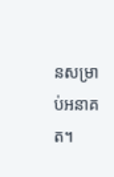នសម្រាប់អនាគត។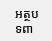អត្ថបទពា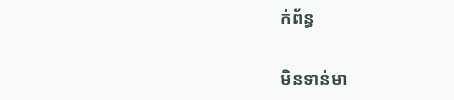ក់ព័ន្ធ

មិនទាន់មា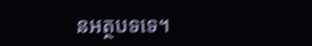នអត្ថបទទេ។